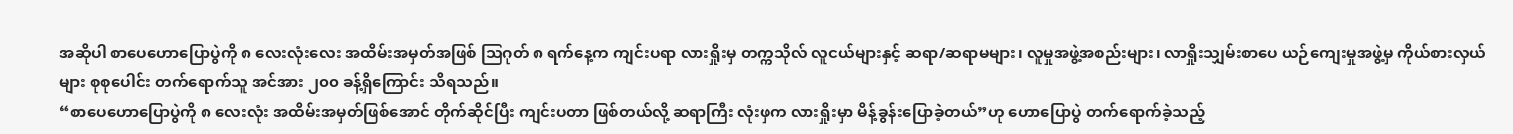အဆိုပါ စာပေဟောပြောပွဲကို ၈ လေးလုံးလေး အထိမ်းအမှတ်အဖြစ် သြဂုတ် ၈ ရက်နေ့က ကျင်းပရာ လားရှိုးမှ တက္ကသိုလ် လူငယ်များနှင့် ဆရာ/ဆရာမများ၊ လူမှုအဖွဲ့အစည်းများ၊ လာရှိုးသျှမ်းစာပေ ယဉ်ကျေးမှုအဖွဲ့မှ ကိုယ်စားလှယ်များ စုစုပေါင်း တက်ရောက်သူ အင်အား ၂၀၀ ခန့်ရှိကြောင်း သိရသည်။
“စာပေဟောပြောပွဲကို ၈ လေးလုံး အထိမ်းအမှတ်ဖြစ်အောင် တိုက်ဆိုင်ပြီး ကျင်းပတာ ဖြစ်တယ်လို့ ဆရာကြီး လုံးဖှက လားရှိုးမှာ မိန့်ခွန်းပြောခဲ့တယ်”ဟု ဟောပြောပွဲ တက်ရောက်ခဲ့သည့်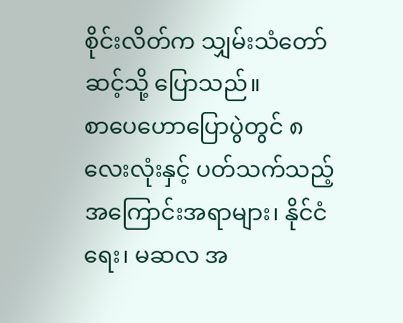စိုင်းလိတ်က သျှမ်းသံတော်ဆင့်သို့ ပြောသည်။
စာပေဟောပြောပွဲတွင် ၈ လေးလုံးနှင့် ပတ်သက်သည့် အကြောင်းအရာများ၊ နိုင်ငံရေး၊ မဆလ အ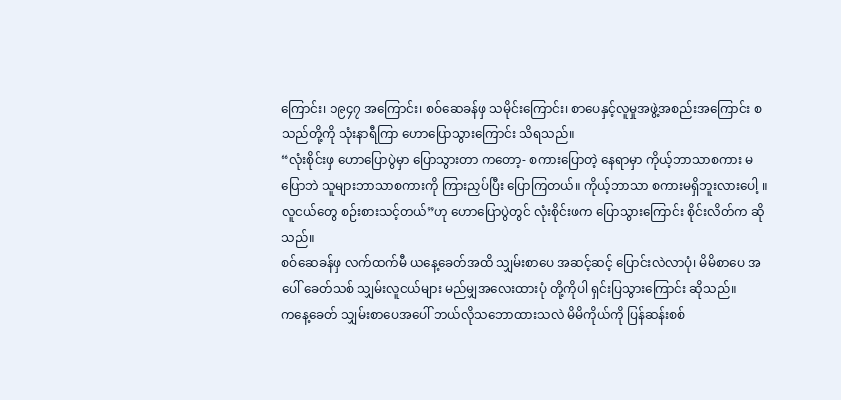ကြောင်း၊ ၁၉၄၇ အကြောင်း၊ စဝ်ဆေခန်ဖှ သမိုင်းကြောင်း၊ စာပေနှင့်လူမှုအဖွဲ့အစည်းအကြောင်း စသည်တို့ကို သုံးနာရီကြာ ဟောပြောသွားကြောင်း သိရသည်။
“လုံးစိုင်းဖှ ဟောပြောပွဲမှာ ပြောသွားတာ ကတော့- စကားပြောတဲ့ နေရာမှာ ကိုယ့်ဘာသာစကား မပြောဘဲ သူများဘာသာစကားကို ကြားညှပ်ပြီး ပြောကြတယ်။ ကိုယ့်ဘာသာ စကားမရှိဘူးလားပေါ့ ။ လူငယ်တွေ စဉ်းစားသင့်တယ်”ဟု ဟောပြောပွဲတွင် လုံးစိုင်းဖက ပြောသွားကြောင်း စိုင်းလိတ်က ဆိုသည်။
စဝ်ဆေခန်ဖှ လက်ထက်မီ ယနေ့ခေတ်အထိ သျှမ်းစာပေ အဆင့်ဆင့် ပြောင်းလဲလာပုံ၊ မိမိစာပေ အပေါ် ခေတ်သစ် သျှမ်းလူငယ်များ မည်မျှအလေးထားပုံ တို့ကိုပါ ရှင်းပြသွားကြောင်း ဆိုသည်။
ကနေ့ခေတ် သျှမ်းစာပေအပေါ် ဘယ်လိုသဘောထားသလဲ မိမိကိုယ်ကို ပြန်ဆန်းစစ်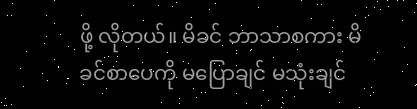ဖို့ လိုတယ်။ မိခင် ဘာသာစကား မိခင်စာပေကို မပြောချင် မသုံးချင်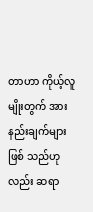တာဟာ ကိုယ့်လူမျိုးတွက် အားနည်းချက်များဖြစ် သည်ဟုလည်း ဆရာ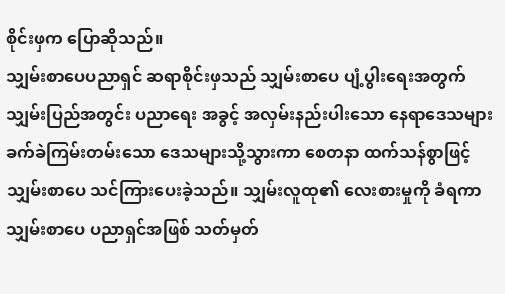စိုင်းဖှက ပြောဆိုသည်။
သျှမ်းစာပေပညာရှင် ဆရာစိုင်းဖှသည် သျှမ်းစာပေ ပျံ့ပွါးရေးအတွက် သျှမ်းပြည်အတွင်း ပညာရေး အခွင့် အလှမ်းနည်းပါးသော နေရာဒေသများ ခက်ခဲကြမ်းတမ်းသော ဒေသများသို့သွားကာ စေတနာ ထက်သန်စွာဖြင့် သျှမ်းစာပေ သင်ကြားပေးခဲ့သည်။ သျှမ်းလူထု၏ လေးစားမှုကို ခံရကာ သျှမ်းစာပေ ပညာရှင်အဖြစ် သတ်မှတ်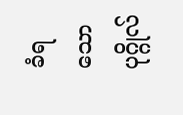ခံရသော ပုဂ္ဂိုလ်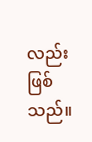လည်း ဖြစ်သည်။